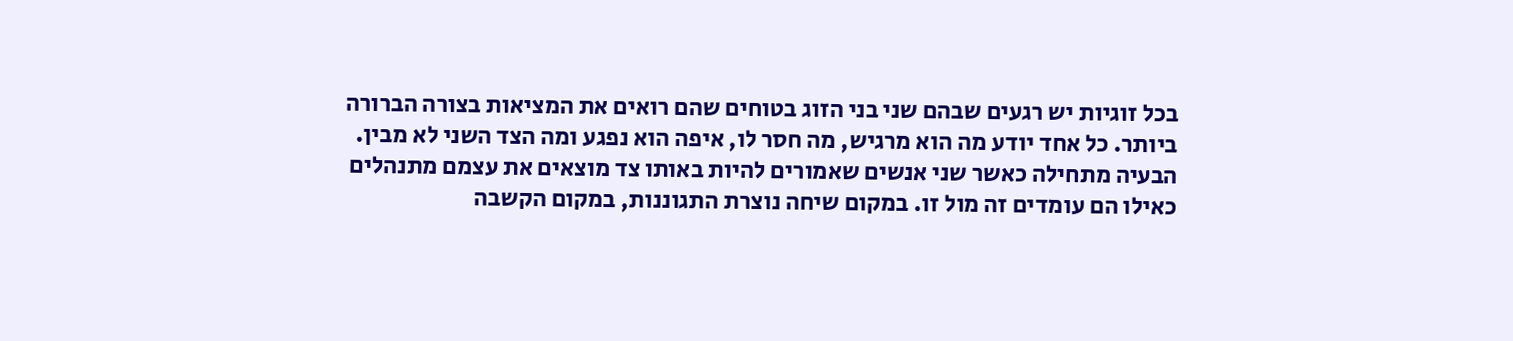בכל זוגיות יש רגעים שבהם שני בני הזוג בטוחים שהם רואים את המציאות בצורה הברורה ביותר. כל אחד יודע מה הוא מרגיש, מה חסר לו, איפה הוא נפגע ומה הצד השני לא מבין. הבעיה מתחילה כאשר שני אנשים שאמורים להיות באותו צד מוצאים את עצמם מתנהלים כאילו הם עומדים זה מול זו. במקום שיחה נוצרת התגוננות, במקום הקשבה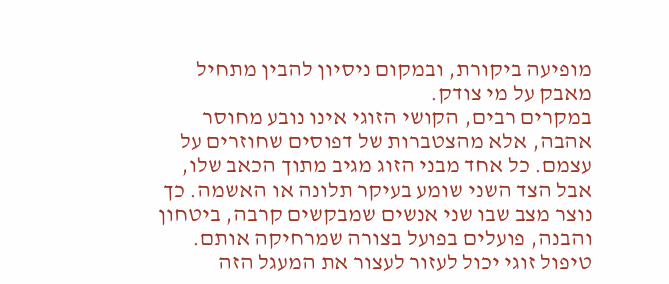מופיעה ביקורת, ובמקום ניסיון להבין מתחיל מאבק על מי צודק.
במקרים רבים, הקושי הזוגי אינו נובע מחוסר אהבה, אלא מהצטברות של דפוסים שחוזרים על עצמם. כל אחד מבני הזוג מגיב מתוך הכאב שלו, אבל הצד השני שומע בעיקר תלונה או האשמה. כך נוצר מצב שבו שני אנשים שמבקשים קרבה, ביטחון והבנה, פועלים בפועל בצורה שמרחיקה אותם. טיפול זוגי יכול לעזור לעצור את המעגל הזה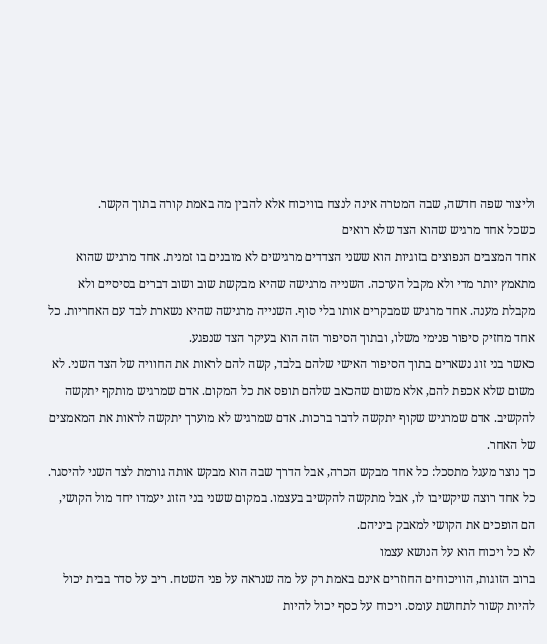וליצור שפה חדשה, שבה המטרה אינה לנצח בוויכוח אלא להבין מה באמת קורה בתוך הקשר.
כשכל אחד מרגיש שהוא הצד שלא רואים
אחד המצבים הנפוצים בזוגיות הוא ששני הצדדים מרגישים לא מובנים בו זמנית. אחד מרגיש שהוא מתאמץ יותר מדי ולא מקבל הערכה. השנייה מרגישה שהיא מבקשת שוב ושוב דברים בסיסיים ולא מקבלת מענה. אחד מרגיש שמבקרים אותו בלי סוף. השנייה מרגישה שהיא נשארת לבד עם האחריות. כל אחד מחזיק סיפור פנימי משלו, ובתוך הסיפור הזה הוא בעיקר הצד שנפגע.
כאשר בני זוג נשארים בתוך הסיפור האישי שלהם בלבד, קשה להם לראות את החוויה של הצד השני. לא משום שלא אכפת להם, אלא משום שהכאב שלהם תופס את כל המקום. אדם שמרגיש מותקף יתקשה להקשיב. אדם שמרגיש שקוף יתקשה לדבר ברכות. אדם שמרגיש לא מוערך יתקשה לראות את המאמצים של האחר.
כך נוצר מעגל מתסכל: כל אחד מבקש הכרה, אבל הדרך שבה הוא מבקש אותה גורמת לצד השני להיסגר. כל אחד רוצה שיקשיבו לו, אבל מתקשה להקשיב בעצמו. במקום ששני בני הזוג יעמדו יחד מול הקושי, הם הופכים את הקושי למאבק ביניהם.
לא כל ויכוח הוא על הנושא עצמו
ברוב הזוגות, הוויכוחים החוזרים אינם באמת רק על מה שנראה על פני השטח. ריב על סדר בבית יכול להיות קשור לתחושת עומס. ויכוח על כסף יכול להיות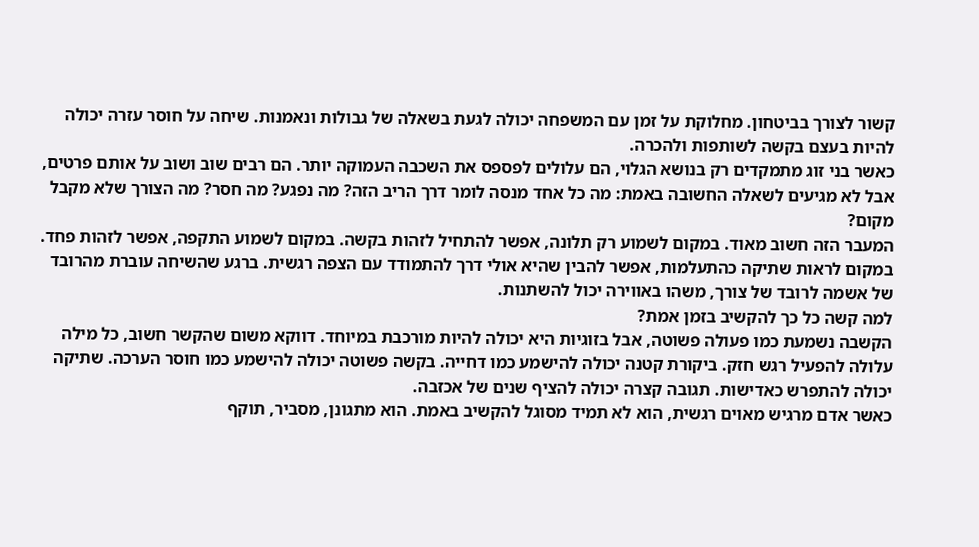קשור לצורך בביטחון. מחלוקת על זמן עם המשפחה יכולה לגעת בשאלה של גבולות ונאמנות. שיחה על חוסר עזרה יכולה להיות בעצם בקשה לשותפות ולהכרה.
כאשר בני זוג מתמקדים רק בנושא הגלוי, הם עלולים לפספס את השכבה העמוקה יותר. הם רבים שוב ושוב על אותם פרטים, אבל לא מגיעים לשאלה החשובה באמת: מה כל אחד מנסה לומר דרך הריב הזה? מה נפגע? מה חסר? מה הצורך שלא מקבל מקום?
המעבר הזה חשוב מאוד. במקום לשמוע רק תלונה, אפשר להתחיל לזהות בקשה. במקום לשמוע התקפה, אפשר לזהות פחד. במקום לראות שתיקה כהתעלמות, אפשר להבין שהיא אולי דרך להתמודד עם הצפה רגשית. ברגע שהשיחה עוברת מהרובד של אשמה לרובד של צורך, משהו באווירה יכול להשתנות.
למה קשה כל כך להקשיב בזמן אמת?
הקשבה נשמעת כמו פעולה פשוטה, אבל בזוגיות היא יכולה להיות מורכבת במיוחד. דווקא משום שהקשר חשוב, כל מילה עלולה להפעיל רגש חזק. ביקורת קטנה יכולה להישמע כמו דחייה. בקשה פשוטה יכולה להישמע כמו חוסר הערכה. שתיקה יכולה להתפרש כאדישות. תגובה קצרה יכולה להציף שנים של אכזבה.
כאשר אדם מרגיש מאוים רגשית, הוא לא תמיד מסוגל להקשיב באמת. הוא מתגונן, מסביר, תוקף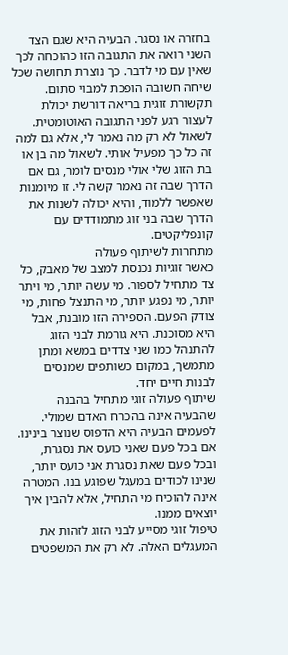בחזרה או נסגר. הבעיה היא שגם הצד השני רואה את התגובה הזו כהוכחה לכך שאין עם מי לדבר. כך נוצרת תחושה שכל שיחה חשובה הופכת למבוי סתום.
תקשורת זוגית בריאה דורשת יכולת לעצור רגע לפני התגובה האוטומטית. לשאול לא רק מה נאמר לי, אלא גם למה זה כל כך מפעיל אותי. לשאול מה בן או בת הזוג שלי אולי מנסים לומר, גם אם הדרך שבה זה נאמר קשה לי. זו מיומנות שאפשר ללמוד, והיא יכולה לשנות את הדרך שבה בני זוג מתמודדים עם קונפליקטים.
מתחרות לשיתוף פעולה
כאשר זוגיות נכנסת למצב של מאבק, כל צד מתחיל לספור. מי עשה יותר, מי ויתר יותר, מי נפגע יותר, מי התנצל פחות, מי צודק הפעם. הספירה הזו מובנת, אבל היא מסוכנת. היא גורמת לבני הזוג להתנהל כמו שני צדדים במשא ומתן מתמשך, במקום כשותפים שמנסים לבנות חיים יחד.
שיתוף פעולה זוגי מתחיל בהבנה שהבעיה אינה בהכרח האדם שמולי. לפעמים הבעיה היא הדפוס שנוצר בינינו. אם בכל פעם שאני כועס את נסגרת, ובכל פעם שאת נסגרת אני כועס יותר, שנינו לכודים במעגל שפוגע בנו. המטרה אינה להוכיח מי התחיל, אלא להבין איך יוצאים ממנו.
טיפול זוגי מסייע לבני הזוג לזהות את המעגלים האלה. לא רק את המשפטים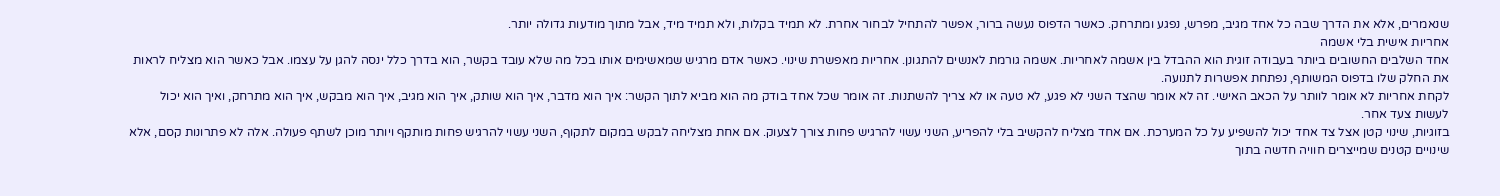שנאמרים, אלא את הדרך שבה כל אחד מגיב, מפרש, נפגע ומתרחק. כאשר הדפוס נעשה ברור, אפשר להתחיל לבחור אחרת. לא תמיד בקלות, ולא תמיד מיד, אבל מתוך מודעות גדולה יותר.
אחריות אישית בלי אשמה
אחד השלבים החשובים ביותר בעבודה זוגית הוא ההבדל בין אשמה לאחריות. אשמה גורמת לאנשים להתגונן. אחריות מאפשרת שינוי. כאשר אדם מרגיש שמאשימים אותו בכל מה שלא עובד בקשר, הוא בדרך כלל ינסה להגן על עצמו. אבל כאשר הוא מצליח לראות את החלק שלו בדפוס המשותף, נפתחת אפשרות לתנועה.
לקחת אחריות לא אומר לוותר על הכאב האישי. זה לא אומר שהצד השני לא פגע, לא טעה או לא צריך להשתנות. זה אומר שכל אחד בודק מה הוא מביא לתוך הקשר: איך הוא מדבר, איך הוא שותק, איך הוא מגיב, איך הוא מבקש, איך הוא מתרחק, ואיך הוא יכול לעשות צעד אחר.
בזוגיות, שינוי קטן אצל צד אחד יכול להשפיע על כל המערכת. אם אחד מצליח להקשיב בלי להפריע, השני עשוי להרגיש פחות צורך לצעוק. אם אחת מצליחה לבקש במקום לתקוף, השני עשוי להרגיש פחות מותקף ויותר מוכן לשתף פעולה. אלה לא פתרונות קסם, אלא שינויים קטנים שמייצרים חוויה חדשה בתוך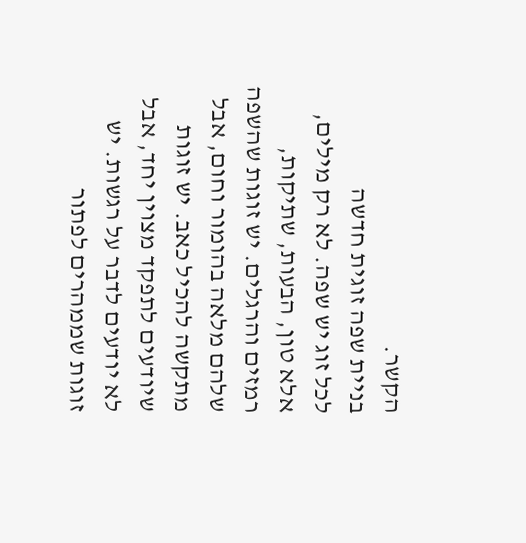הקשר.
בניית שפה זוגית חדשה
לכל זוג יש שפה. לא רק מילים, אלא טון, הבעות, שתיקות, רמזים והרגלים. יש זוגות שהשפה שלהם מלאה בהומור וחום, אבל מתקשה להכיל כאב. יש זוגות שיודעים לתפקד מצוין יחד, אבל לא יודעים לדבר על רגשות. יש זוגות שממהרים לפתור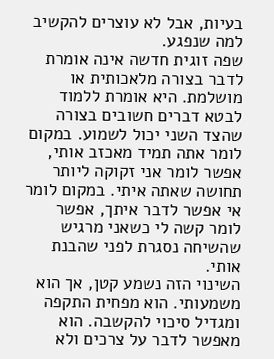בעיות, אבל לא עוצרים להקשיב למה שנפגע.
שפה זוגית חדשה אינה אומרת לדבר בצורה מלאכותית או מושלמת. היא אומרת ללמוד לבטא דברים חשובים בצורה שהצד השני יכול לשמוע. במקום לומר אתה תמיד מאכזב אותי, אפשר לומר אני זקוקה ליותר תחושה שאתה איתי. במקום לומר אי אפשר לדבר איתך, אפשר לומר קשה לי כשאני מרגיש שהשיחה נסגרת לפני שהבנת אותי.
השינוי הזה נשמע קטן, אך הוא משמעותי. הוא מפחית התקפה ומגדיל סיכוי להקשבה. הוא מאפשר לדבר על צרכים ולא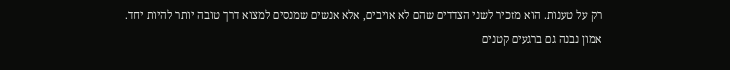רק על טענות. הוא מזכיר לשני הצדדים שהם לא אויבים, אלא אנשים שמנסים למצוא דרך טובה יותר להיות יחד.
אמון נבנה גם ברגעים קטנים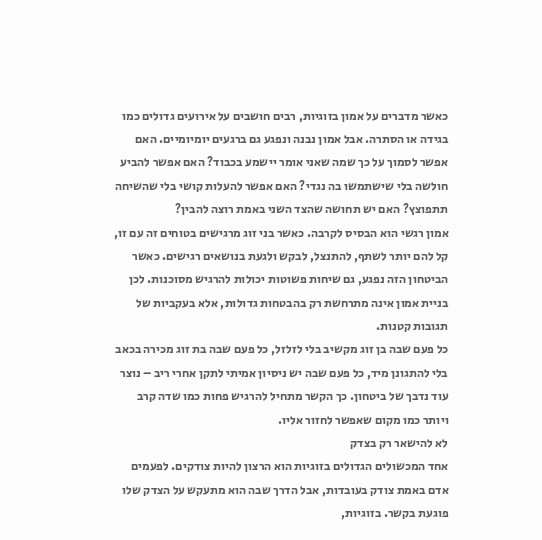כאשר מדברים על אמון בזוגיות, רבים חושבים על אירועים גדולים כמו בגידה או הסתרה. אבל אמון נבנה ונפגע גם ברגעים יומיומיים. האם אפשר לסמוך על כך שמה שאני אומר יישמע בכבוד? האם אפשר להביע חולשה בלי שישתמשו בה נגדי? האם אפשר להעלות קושי בלי שהשיחה תתפוצץ? האם יש תחושה שהצד השני באמת רוצה להבין?
אמון רגשי הוא הבסיס לקרבה. כאשר בני זוג מרגישים בטוחים זה עם זו, קל להם יותר לשתף, להתנצל, לבקש ולגעת בנושאים רגישים. כאשר הביטחון הזה נפגע, גם שיחות פשוטות יכולות להרגיש מסוכנות. לכן בניית אמון אינה מתרחשת רק בהבטחות גדולות, אלא בעקביות של תגובות קטנות.
כל פעם שבה בן זוג מקשיב בלי לזלזל, כל פעם שבה בת זוג מכירה בכאב בלי להתגונן מיד, כל פעם שבה יש ניסיון אמיתי לתקן אחרי ריב – נוצר עוד נדבך של ביטחון. כך הקשר מתחיל להרגיש פחות כמו שדה קרב ויותר כמו מקום שאפשר לחזור אליו.
לא להישאר רק בצדק
אחד המכשולים הגדולים בזוגיות הוא הרצון להיות צודקים. לפעמים אדם באמת צודק בעובדות, אבל הדרך שבה הוא מתעקש על הצדק שלו פוגעת בקשר. בזוגיות,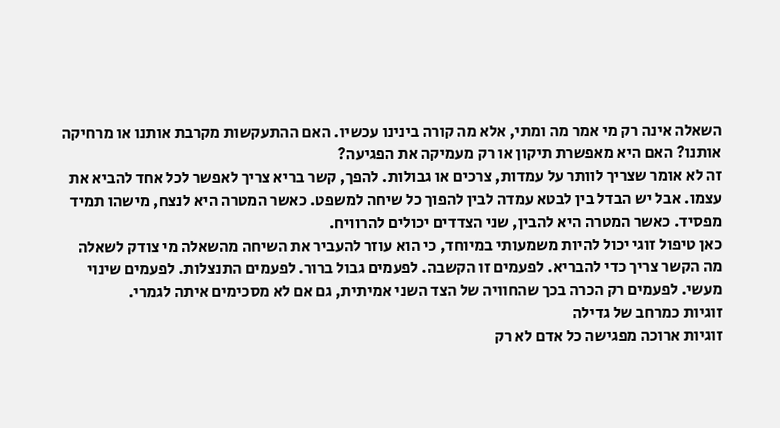השאלה אינה רק מי אמר מה ומתי, אלא מה קורה בינינו עכשיו. האם ההתעקשות מקרבת אותנו או מרחיקה אותנו? האם היא מאפשרת תיקון או רק מעמיקה את הפגיעה?
זה לא אומר שצריך לוותר על עמדות, צרכים או גבולות. להפך, קשר בריא צריך לאפשר לכל אחד להביא את עצמו. אבל יש הבדל בין לבטא עמדה לבין להפוך כל שיחה למשפט. כאשר המטרה היא לנצח, מישהו תמיד מפסיד. כאשר המטרה היא להבין, שני הצדדים יכולים להרוויח.
כאן טיפול זוגי יכול להיות משמעותי במיוחד, כי הוא עוזר להעביר את השיחה מהשאלה מי צודק לשאלה מה הקשר צריך כדי להבריא. לפעמים זו הקשבה. לפעמים גבול ברור. לפעמים התנצלות. לפעמים שינוי מעשי. לפעמים רק הכרה בכך שהחוויה של הצד השני אמיתית, גם אם לא מסכימים איתה לגמרי.
זוגיות כמרחב של גדילה
זוגיות ארוכה מפגישה כל אדם לא רק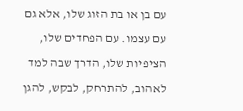עם בן או בת הזוג שלו, אלא גם עם עצמו. עם הפחדים שלו, הציפיות שלו, הדרך שבה למד לאהוב, להתרחק, לבקש, להגן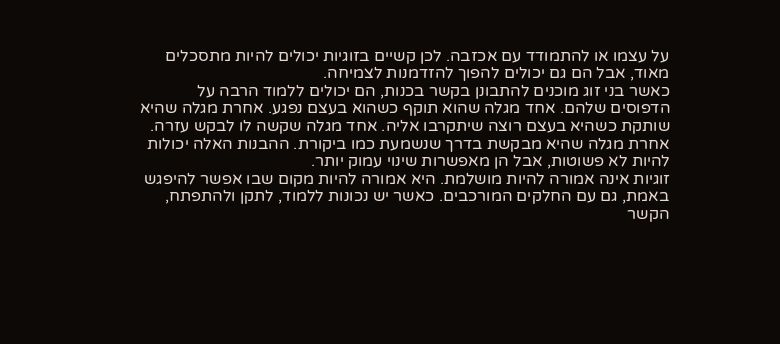על עצמו או להתמודד עם אכזבה. לכן קשיים בזוגיות יכולים להיות מתסכלים מאוד, אבל הם גם יכולים להפוך להזדמנות לצמיחה.
כאשר בני זוג מוכנים להתבונן בקשר בכנות, הם יכולים ללמוד הרבה על הדפוסים שלהם. אחד מגלה שהוא תוקף כשהוא בעצם נפגע. אחרת מגלה שהיא שותקת כשהיא בעצם רוצה שיתקרבו אליה. אחד מגלה שקשה לו לבקש עזרה. אחרת מגלה שהיא מבקשת בדרך שנשמעת כמו ביקורת. ההבנות האלה יכולות להיות לא פשוטות, אבל הן מאפשרות שינוי עמוק יותר.
זוגיות אינה אמורה להיות מושלמת. היא אמורה להיות מקום שבו אפשר להיפגש באמת, גם עם החלקים המורכבים. כאשר יש נכונות ללמוד, לתקן ולהתפתח, הקשר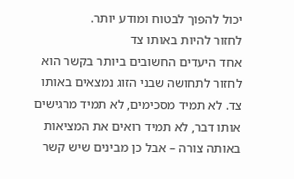יכול להפוך לבטוח ומודע יותר.
לחזור להיות באותו צד
אחד היעדים החשובים ביותר בקשר הוא לחזור לתחושה שבני הזוג נמצאים באותו צד. לא תמיד מסכימים, לא תמיד מרגישים אותו דבר, לא תמיד רואים את המציאות באותה צורה – אבל כן מבינים שיש קשר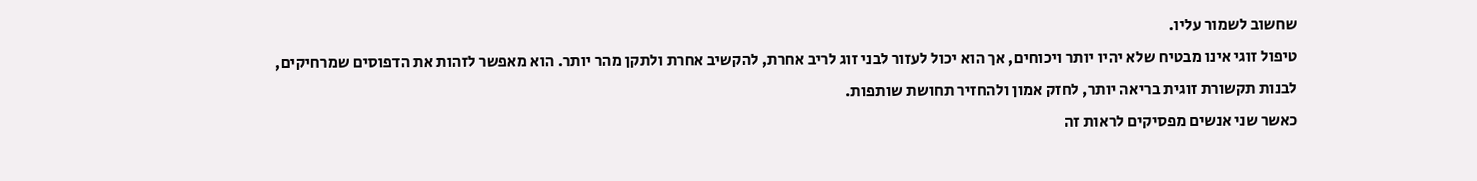שחשוב לשמור עליו.
טיפול זוגי אינו מבטיח שלא יהיו יותר ויכוחים, אך הוא יכול לעזור לבני זוג לריב אחרת, להקשיב אחרת ולתקן מהר יותר. הוא מאפשר לזהות את הדפוסים שמרחיקים, לבנות תקשורת זוגית בריאה יותר, לחזק אמון ולהחזיר תחושת שותפות.
כאשר שני אנשים מפסיקים לראות זה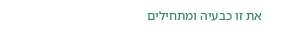את זו כבעיה ומתחילים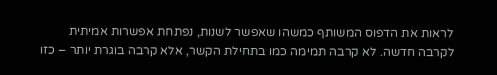לראות את הדפוס המשותף כמשהו שאפשר לשנות, נפתחת אפשרות אמיתית לקרבה חדשה. לא קרבה תמימה כמו בתחילת הקשר, אלא קרבה בוגרת יותר – כזו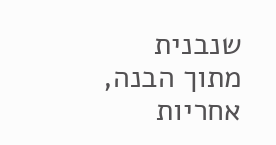שנבנית מתוך הבנה, אחריות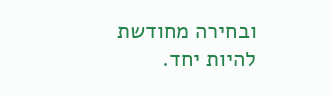ובחירה מחודשת להיות יחד.